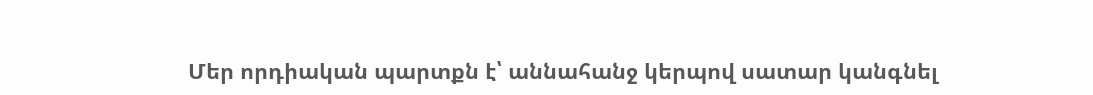Մեր որդիական պարտքն է՝ աննահանջ կերպով սատար կանգնել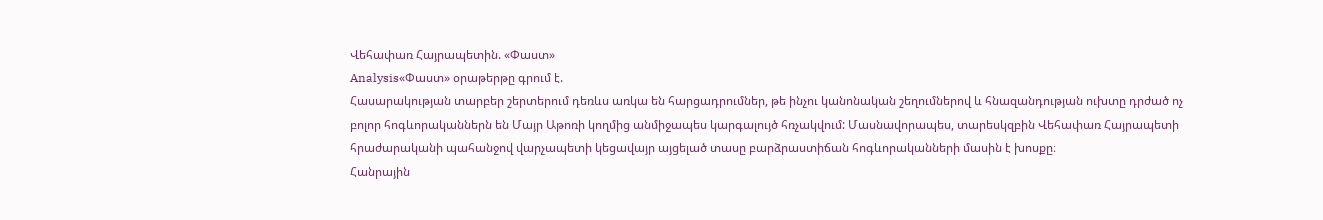Վեհափառ Հայրապետին. «Փաստ»
Analysis«Փաստ» օրաթերթը գրում է.
Հասարակության տարբեր շերտերում դեռևս առկա են հարցադրումներ, թե ինչու կանոնական շեղումներով և հնազանդության ուխտը դրժած ոչ բոլոր հոգևորականներն են Մայր Աթոռի կողմից անմիջապես կարգալույծ հռչակվում: Մասնավորապես, տարեսկզբին Վեհափառ Հայրապետի հրաժարականի պահանջով վարչապետի կեցավայր այցելած տասը բարձրաստիճան հոգևորականների մասին է խոսքը։
Հանրային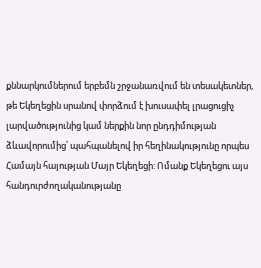քննարկումներում երբեմն շրջանառվում են տեսակետներ, թե Եկեղեցին սրանով փորձում է խուսափել լրացուցիչ լարվածությունից կամ ներքին նոր ընդդիմության ձևավորումից՝ պահպանելով իր հեղինակությունը որպես Համայն հայության Մայր Եկեղեցի: Ոմանք Եկեղեցու այս հանդուրժողականությանը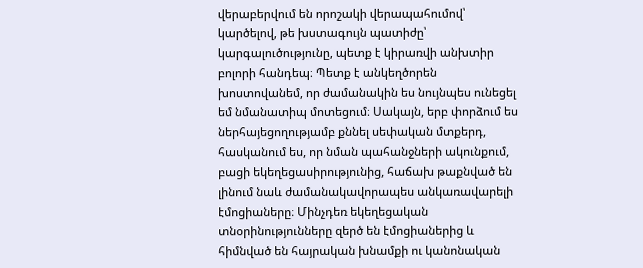վերաբերվում են որոշակի վերապահումով՝ կարծելով, թե խստագույն պատիժը՝ կարգալուծությունը, պետք է կիրառվի անխտիր բոլորի հանդեպ։ Պետք է անկեղծորեն խոստովանեմ, որ ժամանակին ես նույնպես ունեցել եմ նմանատիպ մոտեցում։ Սակայն, երբ փորձում ես ներհայեցողությամբ քննել սեփական մտքերդ, հասկանում ես, որ նման պահանջների ակունքում, բացի եկեղեցասիրությունից, հաճախ թաքնված են լինում նաև ժամանակավորապես անկառավարելի էմոցիաները։ Մինչդեռ եկեղեցական տնօրինությունները զերծ են էմոցիաներից և հիմնված են հայրական խնամքի ու կանոնական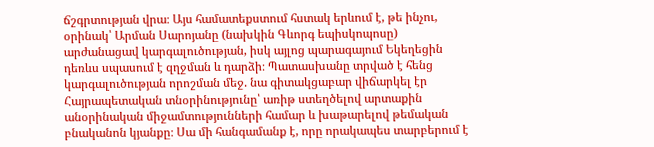ճշգրտության վրա։ Այս համատեքստում հստակ երևում է, թե ինչու, օրինակ՝ Արման Սարոյանը (նախկին Գևորգ եպիսկոպոսը) արժանացավ կարգալուծության, իսկ այլոց պարագայում Եկեղեցին դեռևս սպասում է զղջման և դարձի։ Պատասխանը տրված է հենց կարգալուծության որոշման մեջ. նա գիտակցաբար վիճարկել էր Հայրապետական տնօրինությունը՝ առիթ ստեղծելով արտաքին անօրինական միջամտությունների համար և խաթարելով թեմական բնականոն կյանքը։ Սա մի հանգամանք է, որը որակապես տարբերում է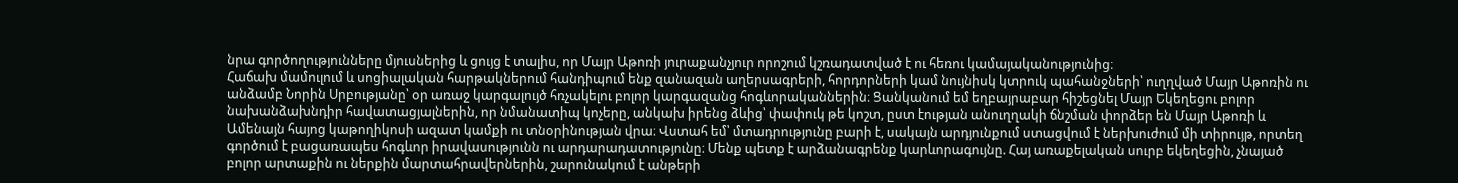նրա գործողությունները մյուսներից և ցույց է տալիս, որ Մայր Աթոռի յուրաքանչյուր որոշում կշռադատված է ու հեռու կամայականությունից։
Հաճախ մամուլում և սոցիալական հարթակներում հանդիպում ենք զանազան աղերսագրերի, հորդորների կամ նույնիսկ կտրուկ պահանջների՝ ուղղված Մայր Աթոռին ու անձամբ Նորին Սրբությանը՝ օր առաջ կարգալույծ հռչակելու բոլոր կարգազանց հոգևորականներին։ Ցանկանում եմ եղբայրաբար հիշեցնել Մայր Եկեղեցու բոլոր նախանձախնդիր հավատացյալներին, որ նմանատիպ կոչերը, անկախ իրենց ձևից՝ փափուկ թե կոշտ, ըստ էության անուղղակի ճնշման փորձեր են Մայր Աթոռի և Ամենայն հայոց կաթողիկոսի ազատ կամքի ու տնօրինության վրա։ Վստահ եմ՝ մտադրությունը բարի է, սակայն արդյունքում ստացվում է ներխուժում մի տիրույթ, որտեղ գործում է բացառապես հոգևոր իրավասությունն ու արդարադատությունը։ Մենք պետք է արձանագրենք կարևորագույնը. Հայ առաքելական սուրբ եկեղեցին, չնայած բոլոր արտաքին ու ներքին մարտահրավերներին, շարունակում է անթերի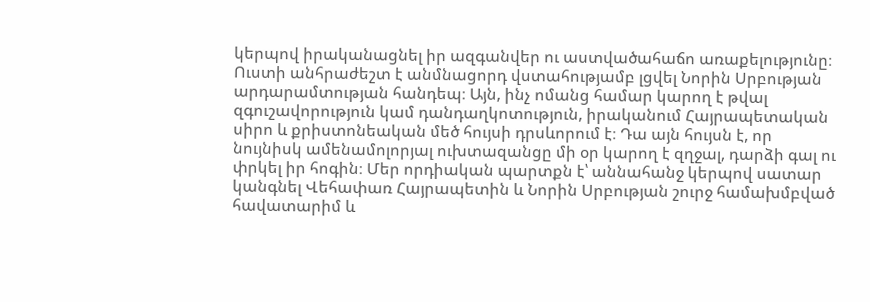կերպով իրականացնել իր ազգանվեր ու աստվածահաճո առաքելությունը։ Ուստի անհրաժեշտ է անմնացորդ վստահությամբ լցվել Նորին Սրբության արդարամտության հանդեպ։ Այն, ինչ ոմանց համար կարող է թվալ զգուշավորություն կամ դանդաղկոտություն, իրականում Հայրապետական սիրո և քրիստոնեական մեծ հույսի դրսևորում է։ Դա այն հույսն է, որ նույնիսկ ամենամոլորյալ ուխտազանցը մի օր կարող է զղջալ, դարձի գալ ու փրկել իր հոգին։ Մեր որդիական պարտքն է՝ աննահանջ կերպով սատար կանգնել Վեհափառ Հայրապետին և Նորին Սրբության շուրջ համախմբված հավատարիմ և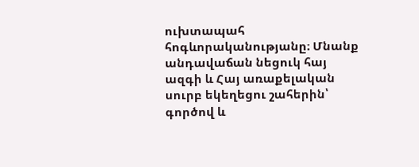ուխտապահ հոգևորականությանը։ Մնանք անդավաճան նեցուկ հայ ազգի և Հայ առաքելական սուրբ եկեղեցու շահերին՝ գործով և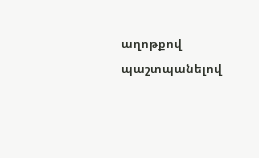աղոթքով պաշտպանելով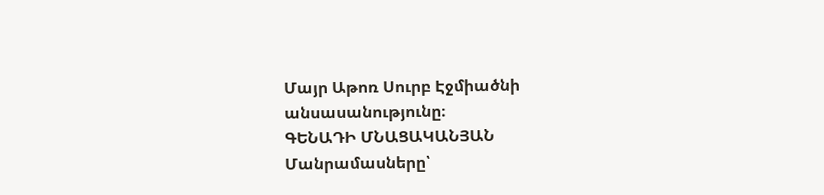Մայր Աթոռ Սուրբ Էջմիածնի անսասանությունը։
ԳԵՆԱԴԻ ՄՆԱՑԱԿԱՆՅԱՆ
Մանրամասները՝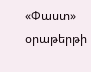«Փաստ» օրաթերթի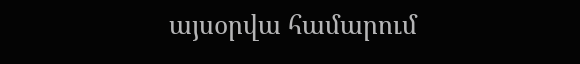այսօրվա համարում